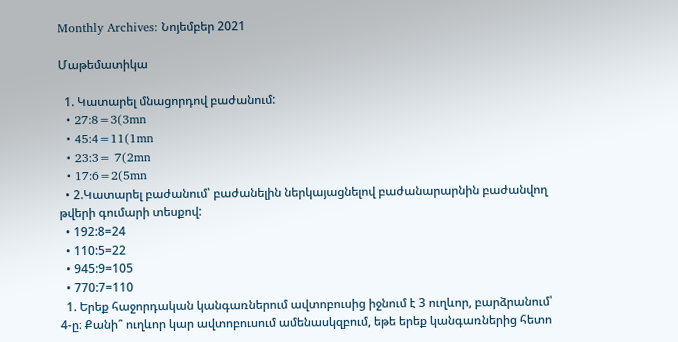Monthly Archives: Նոյեմբեր 2021

Մաթեմատիկա

  1. Կատարել մնացորդով բաժանում:
  • 27:8=3(3mn
  • 45:4=11(1mn
  • 23:3= 7(2mn
  • 17:6=2(5mn
  • 2.Կատարել բաժանում՝ բաժանելին ներկայացնելով բաժանարարնին բաժանվող թվերի գումարի տեսքով:
  • 192:8=24
  • 110:5=22
  • 945:9=105
  • 770:7=110
  1. Երեք հաջորդական կանգառներում ավտոբուսից իջնում է 3 ուղևոր, բարձրանում՝ 4-ը։ Քանի՞ ուղևոր կար ավտոբուսում ամենասկզբում, եթե երեք կանգառներից հետո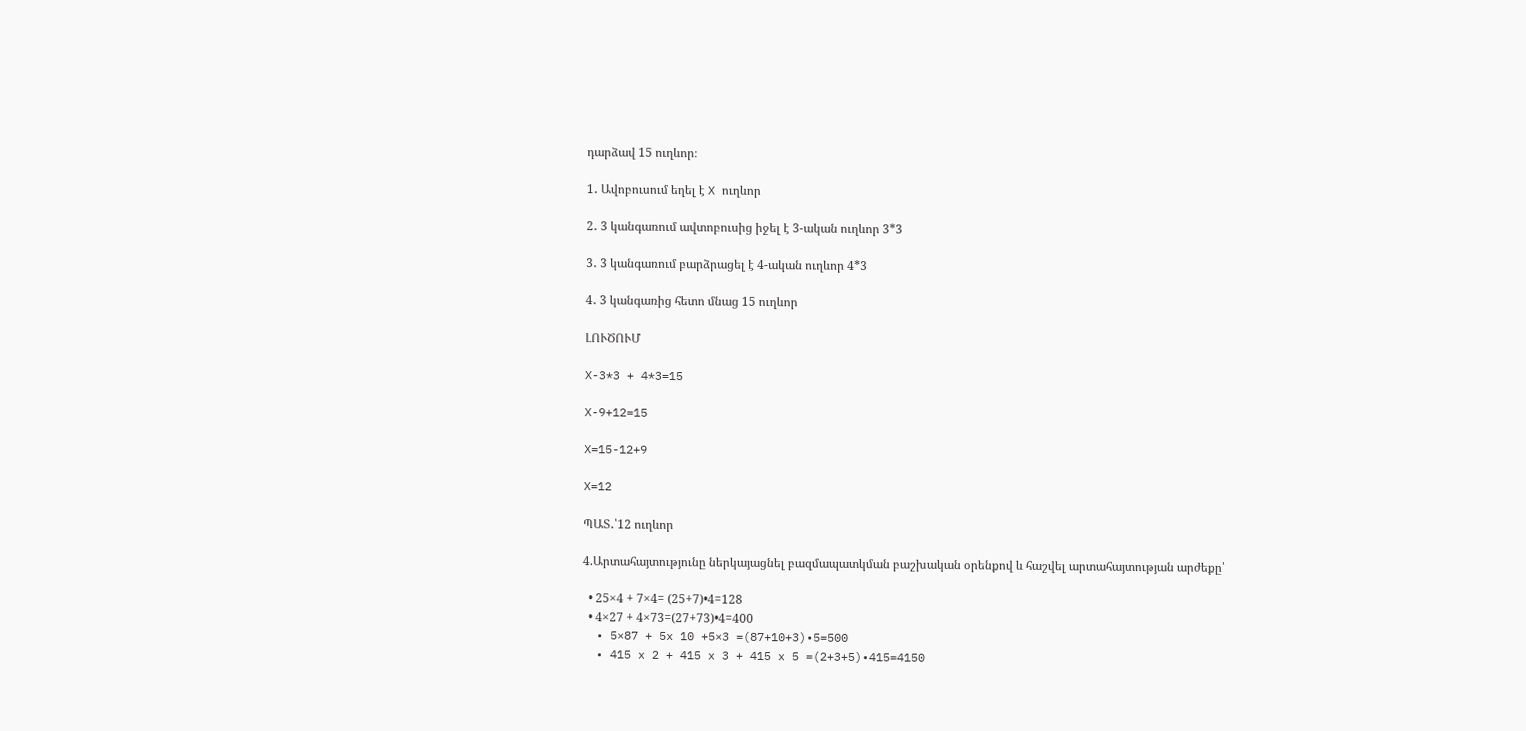դարձավ 15 ուղևոր։

1․ Ավոբուսում եղել է X ուղևոր

2․ 3 կանգառում ավտոբուսից իջել է 3-ական ուղևոր 3*3

3․ 3 կանգառում բարձրացել է 4-ական ուղևոր 4*3

4․ 3 կանգառից հետո մնաց 15 ուղևոր

ԼՈՒԾՈՒՄ

X-3*3 + 4*3=15

X-9+12=15

X=15-12+9

X=12

ՊԱՏ․՝12 ուղևոր

4.Արտահայտությունը ներկայացնել բազմապատկման բաշխական օրենքով և հաշվել արտահայտության արժեքը՝

  • 25×4 + 7×4= (25+7)•4=128
  • 4×27 + 4×73=(27+73)•4=400
  • 5×87 + 5x 10 +5×3 =(87+10+3)•5=500
  • 415 x 2 + 415 x 3 + 415 x 5 =(2+3+5)•415=4150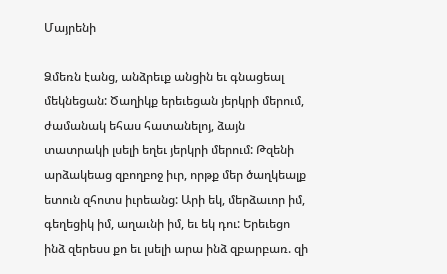Մայրենի

Ձմեռն էանց, անձրեւք անցին եւ գնացեալ մեկնեցան: Ծաղիկք երեւեցան յերկրի մերում, ժամանակ եհաս հատանելոյ, ձայն տատրակի լսելի եղեւ յերկրի մերում: Թզենի արձակեաց զբողբոջ իւր, որթք մեր ծաղկեալք ետուն զհոտս իւրեանց: Արի եկ, մերձաւոր իմ, գեղեցիկ իմ, աղաւնի իմ, եւ եկ դու: Երեւեցո ինձ զերեսս քո եւ լսելի արա ինձ զբարբառ. զի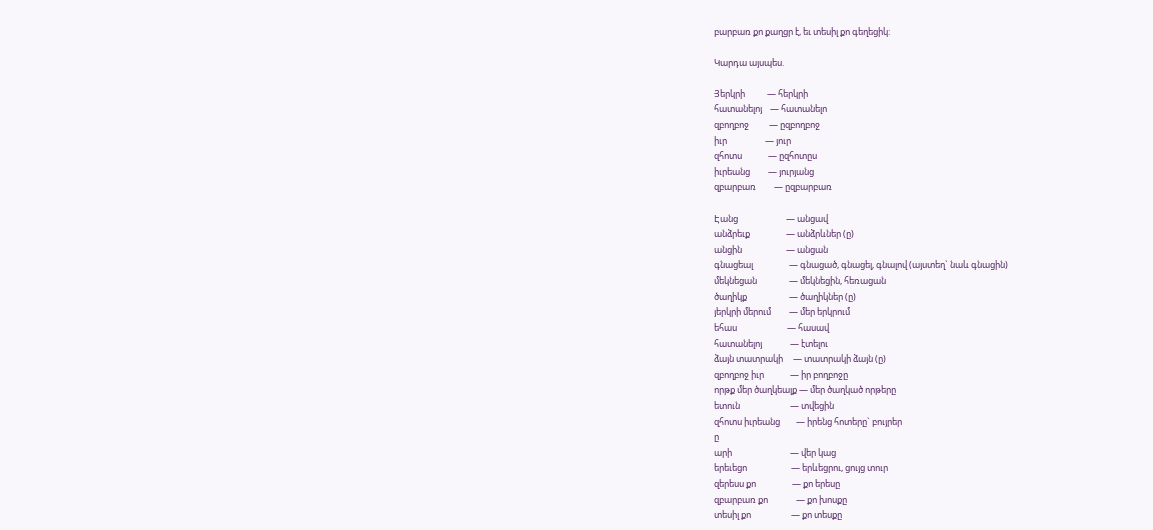բարբառ քո քաղցր է, եւ տեսիլ քո գեղեցիկ:

Կարդա այսպես.

Յերկրի           — հերկրի
հատանելոյ    — հատանելո
զբողբոջ          — ըզբողբոջ
իւր                   — յուր
զհոտս             — ըզհոտըս
իւրեանց         — յուրյանց
զբարբառ         — ըզբարբառ

Էանց                        — անցավ
անձրեւք                  — անձրևներ (ը)
անցին                      — անցան
գնացեալ                  — գնացած, գնացել, գնալով (այստեղ` նաև գնացին)
մեկնեցան                — մեկնեցին, հեռացան
ծաղիկք                     — ծաղիկներ (ը)
յերկրի մերում         — մեր երկրում
եհաս                         — հասավ
հատանելոյ              — էտելու
ձայն տատրակի     — տատրակի ձայն (ը)
զբողբոջ իւր             — իր բողբոջը
որթք մեր ծաղկեալք — մեր ծաղկած որթերը
ետուն                         — տվեցին
զհոտս իւրեանց        — իրենց հոտերը` բույրեր
ը
արի                             — վեր կաց
երեւեցո                      — երևեցրու, ցույց տուր
զերեսս քո                  — քո երեսը
զբարբառ քո              — քո խոսքը
տեսիլ քո                    — քո տեսքը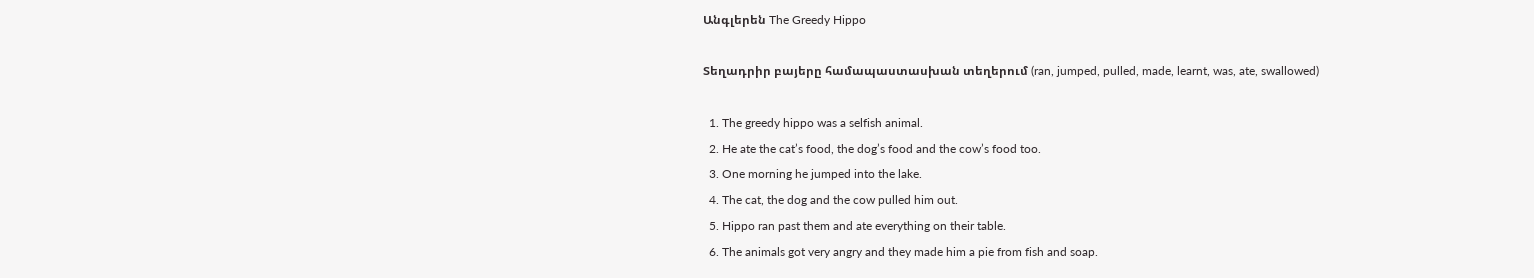Անգլերեն The Greedy Hippo

Տեղադրիր բայերը համապաստասխան տեղերում (ran, jumped, pulled, made, learnt, was, ate, swallowed)

  1. The greedy hippo was a selfish animal.
  2. He ate the cat’s food, the dog’s food and the cow’s food too.
  3. One morning he jumped into the lake.
  4. The cat, the dog and the cow pulled him out.
  5. Hippo ran past them and ate everything on their table.
  6. The animals got very angry and they made him a pie from fish and soap.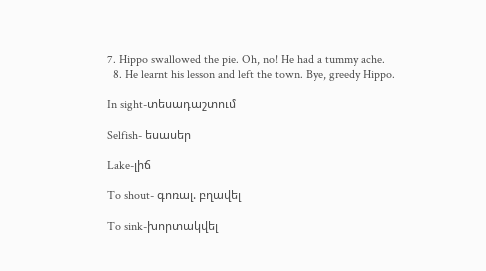7. Hippo swallowed the pie. Oh, no! He had a tummy ache.
  8. He learnt his lesson and left the town. Bye, greedy Hippo.

In sight-տեսադաշտում

Selfish- եսասեր

Lake-լիճ

To shout- գոռալ. բղավել

To sink-խորտակվել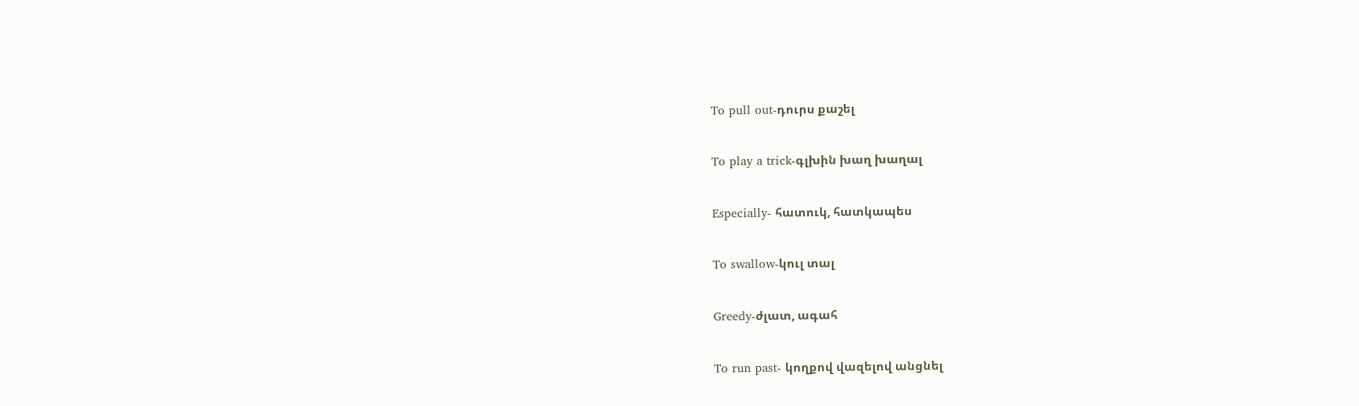To pull out-դուրս քաշել

To play a trick-գլխին խաղ խաղալ

Especially- հատուկ, հատկապես

To swallow-կուլ տալ

Greedy-ժլատ, ագահ

To run past- կողքով վազելով անցնել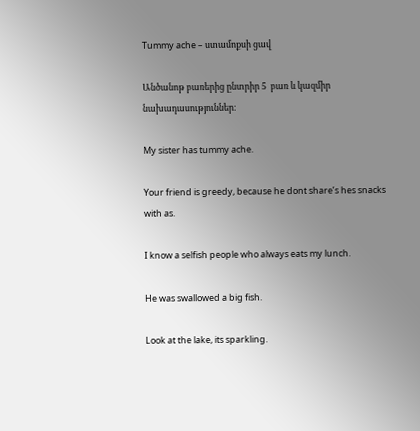Tummy ache – ստամոքսի ցավ

Անծանոթ բառերից ընտրիր 5  բառ և կազմիր նախադասություններ։

My sister has tummy ache.

Your friend is greedy, because he dont share’s hes snacks with as.

I know a selfish people who always eats my lunch.

He was swallowed a big fish.

Look at the lake, its sparkling.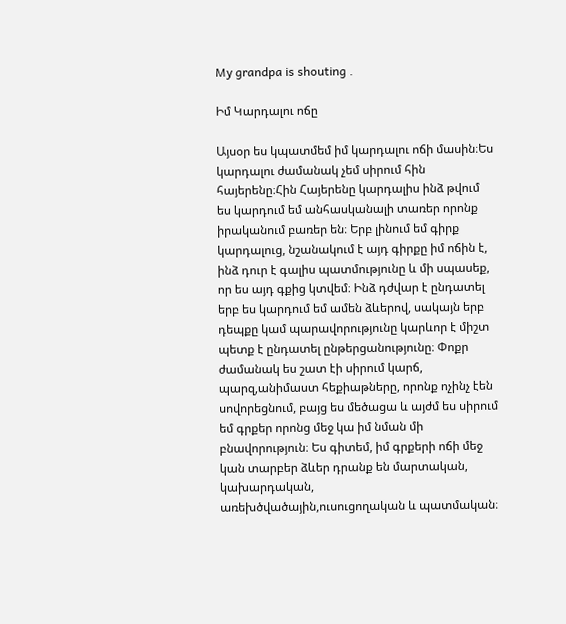My grandpa is shouting .

Իմ Կարդալու ոճը

Այսօր ես կպատմեմ իմ կարդալու ոճի մասին։Ես կարդալու ժամանակ չեմ սիրում հին հայերենը։Հին Հայերենը կարդալիս ինձ թվում ես կարդում եմ անհասկանալի տառեր որոնք իրականում բառեր են։ Երբ լինում եմ գիրք կարդալուց, նշանակում է այդ գիրքը իմ ոճին է, ինձ դուր է գալիս պատմությունը և մի սպասեք, որ ես այդ գքից կտվեմ։ Ինձ դժվար է ընդատել երբ ես կարդում եմ ամեն ձևերով, սակայն երբ դեպքը կամ պարավորությունը կարևոր է միշտ պետք է ընդատել ընթերցանությունը։ Փոքր ժամանակ ես շատ էի սիրում կարճ, պարզ,անիմաստ հեքիաթները, որոնք ոչինչ էեն սովորեցնում, բայց ես մեծացա և այժմ ես սիրում եմ գրքեր որոնց մեջ կա իմ նման մի բնավորություն։ Ես գիտեմ, իմ գրքերի ոճի մեջ կան տարբեր ձևեր դրանք են մարտական, կախարդական, առեխծվածային,ուսուցողական և պատմական։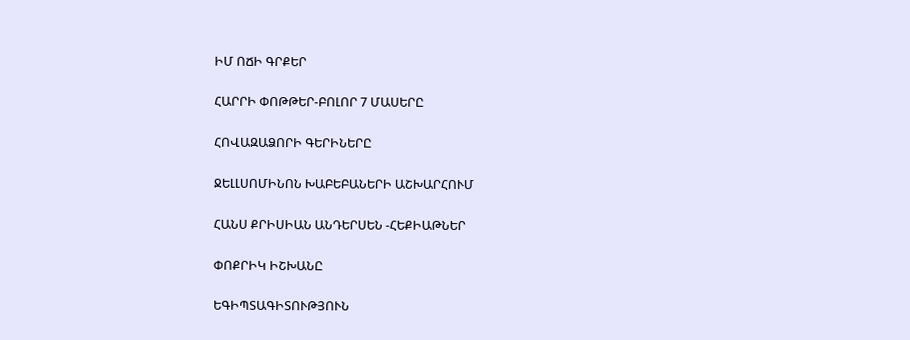ԻՄ ՈՃԻ ԳՐՔԵՐ

ՀԱՐՐԻ ՓՈԹԹԵՐ-ԲՈԼՈՐ 7 ՄԱՍԵՐԸ

ՀՈՎԱԶԱՁՈՐԻ ԳԵՐԻՆԵՐԸ

ՋԵԼԼՍՈՄԻՆՈՆ ԽԱԲԵԲԱՆԵՐԻ ԱՇԽԱՐՀՈՒՄ

ՀԱՆՍ ՔՐԻՍԻԱՆ ԱՆԴԵՐՍԵՆ -ՀԵՔԻԱԹՆԵՐ

ՓՈՔՐԻԿ ԻՇԽԱՆԸ

ԵԳԻՊՏԱԳԻՏՈՒԹՅՈՒՆ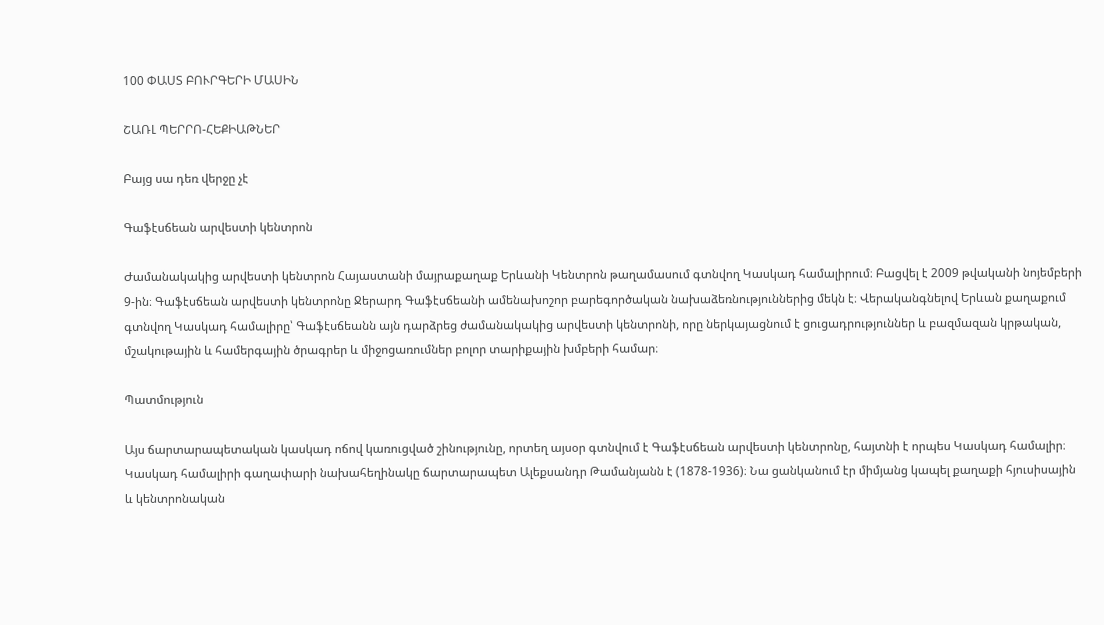100 ՓԱՍՏ ԲՈՒՐԳԵՐԻ ՄԱՍԻՆ

ՇԱՌԼ ՊԵՐՐՈ-ՀԵՔԻԱԹՆԵՐ

Բայց սա դեռ վերջը չէ

Գաֆէսճեան արվեստի կենտրոն

Ժամանակակից արվեստի կենտրոն Հայաստանի մայրաքաղաք Երևանի Կենտրոն թաղամասում գտնվող Կասկադ համալիրում։ Բացվել է 2009 թվականի նոյեմբերի 9-ին։ Գաֆէսճեան արվեստի կենտրոնը Ջերարդ Գաֆէսճեանի ամենախոշոր բարեգործական նախաձեռնություններից մեկն է։ Վերականգնելով Երևան քաղաքում գտնվող Կասկադ համալիրը՝ Գաֆէսճեանն այն դարձրեց ժամանակակից արվեստի կենտրոնի, որը ներկայացնում է ցուցադրություններ և բազմազան կրթական, մշակութային և համերգային ծրագրեր և միջոցառումներ բոլոր տարիքային խմբերի համար։

Պատմություն

Այս ճարտարապետական կասկադ ոճով կառուցված շինությունը, որտեղ այսօր գտնվում է Գաֆէսճեան արվեստի կենտրոնը, հայտնի է որպես Կասկադ համալիր։ Կասկադ համալիրի գաղափարի նախահեղինակը ճարտարապետ Ալեքսանդր Թամանյանն է (1878-1936)։ Նա ցանկանում էր միմյանց կապել քաղաքի հյուսիսային և կենտրոնական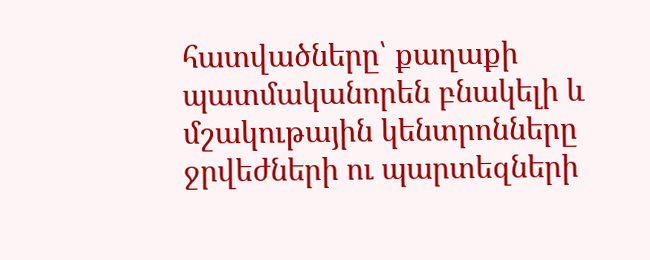հատվածները՝ քաղաքի պատմականորեն բնակելի և մշակութային կենտրոնները ջրվեժների ու պարտեզների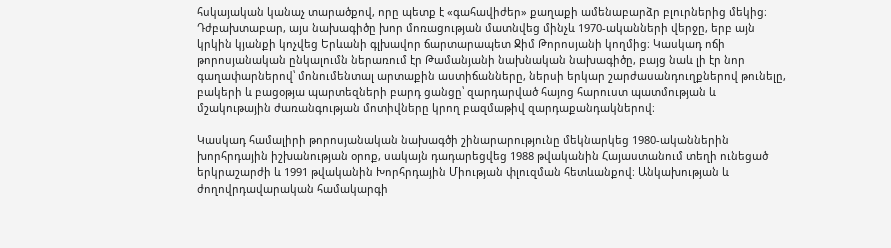հսկայական կանաչ տարածքով, որը պետք է «գահավիժեր» քաղաքի ամենաբարձր բլուրներից մեկից։ Դժբախտաբար, այս նախագիծը խոր մոռացության մատնվեց մինչև 1970-ականների վերջը, երբ այն կրկին կյանքի կոչվեց Երևանի գլխավոր ճարտարապետ Ջիմ Թորոսյանի կողմից։ Կասկադ ոճի թորոսյանական ընկալումն ներառում էր Թամանյանի նախնական նախագիծը, բայց նաև լի էր նոր գաղափարներով՝ մոնումենտալ արտաքին աստիճանները, ներսի երկար շարժասանդուղքներով թունելը, բակերի և բացօթյա պարտեզների բարդ ցանցը՝ զարդարված հայոց հարուստ պատմության և մշակութային ժառանգության մոտիվները կրող բազմաթիվ զարդաքանդակներով։

Կասկադ համալիրի թորոսյանական նախագծի շինարարությունը մեկնարկեց 1980-ականներին խորհրդային իշխանության օրոք, սակայն դադարեցվեց 1988 թվականին Հայաստանում տեղի ունեցած երկրաշարժի և 1991 թվականին Խորհրդային Միության փլուզման հետևանքով։ Անկախության և ժողովրդավարական համակարգի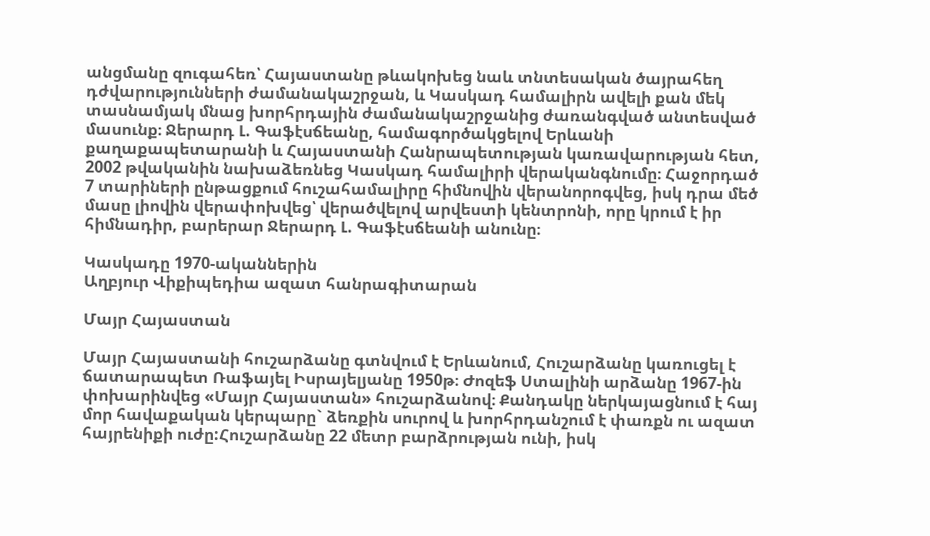անցմանը զուգահեռ՝ Հայաստանը թևակոխեց նաև տնտեսական ծայրահեղ դժվարությունների ժամանակաշրջան, և Կասկադ համալիրն ավելի քան մեկ տասնամյակ մնաց խորհրդային ժամանակաշրջանից ժառանգված անտեսված մասունք։ Ջերարդ Լ. Գաֆէսճեանը, համագործակցելով Երևանի քաղաքապետարանի և Հայաստանի Հանրապետության կառավարության հետ, 2002 թվականին նախաձեռնեց Կասկադ համալիրի վերականգնումը։ Հաջորդած 7 տարիների ընթացքում հուշահամալիրը հիմնովին վերանորոգվեց, իսկ դրա մեծ մասը լիովին վերափոխվեց՝ վերածվելով արվեստի կենտրոնի, որը կրում է իր հիմնադիր, բարերար Ջերարդ Լ. Գաֆէսճեանի անունը։

Կասկադը 1970-ականներին
Աղբյուր Վիքիպեդիա ազատ հանրագիտարան

Մայր Հայաստան

Մայր Հայաստանի հուշարձանը գտնվում է Երևանում, Հուշարձանը կառուցել է ճատարապետ Ռաֆայել Իսրայելյանը 1950թ։ Ժոզեֆ Ստալինի արձանը 1967-ին փոխարինվեց «Մայր Հայաստան» հուշարձանով։ Քանդակը ներկայացնում է հայ մոր հավաքական կերպարը` ձեռքին սուրով և խորհրդանշում է փառքն ու ազատ հայրենիքի ուժը:Հուշարձանը 22 մետր բարձրության ունի, իսկ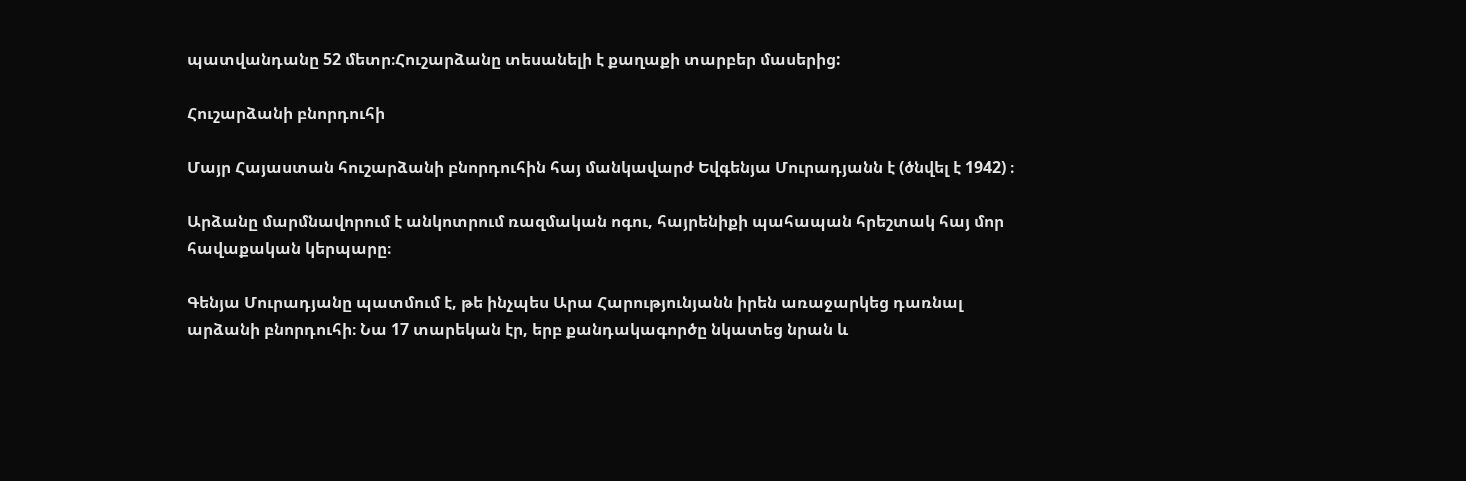պատվանդանը 52 մետր։Հուշարձանը տեսանելի է քաղաքի տարբեր մասերից:

Հուշարձանի բնորդուհի

Մայր Հայաստան հուշարձանի բնորդուհին հայ մանկավարժ Եվգենյա Մուրադյանն է (ծնվել է 1942) ։

Արձանը մարմնավորում է անկոտրում ռազմական ոգու, հայրենիքի պահապան հրեշտակ հայ մոր հավաքական կերպարը։

Գենյա Մուրադյանը պատմում է, թե ինչպես Արա Հարությունյանն իրեն առաջարկեց դառնալ արձանի բնորդուհի։ Նա 17 տարեկան էր, երբ քանդակագործը նկատեց նրան և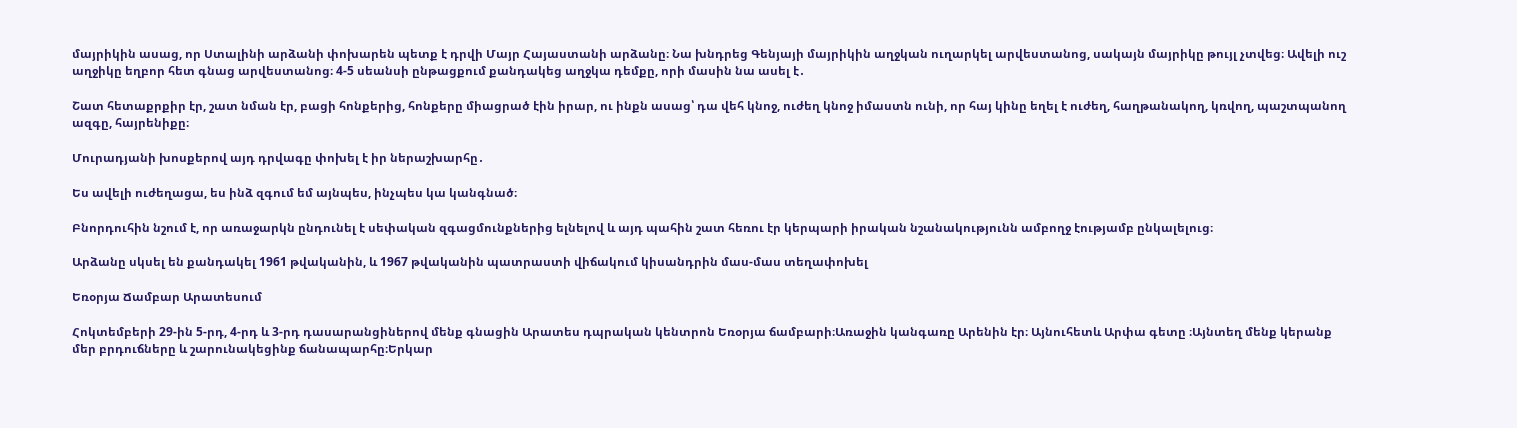մայրիկին ասաց, որ Ստալինի արձանի փոխարեն պետք է դրվի Մայր Հայաստանի արձանը։ Նա խնդրեց Գենյայի մայրիկին աղջկան ուղարկել արվեստանոց, սակայն մայրիկը թույլ չտվեց։ Ավելի ուշ աղջիկը եղբոր հետ գնաց արվեստանոց։ 4-5 սեանսի ընթացքում քանդակեց աղջկա դեմքը, որի մասին նա ասել է․

Շատ հետաքրքիր էր, շատ նման էր, բացի հոնքերից, հոնքերը միացրած էին իրար, ու ինքն ասաց՝ դա վեհ կնոջ, ուժեղ կնոջ իմաստն ունի, որ հայ կինը եղել է ուժեղ, հաղթանակող, կռվող, պաշտպանող ազգը, հայրենիքը։

Մուրադյանի խոսքերով այդ դրվագը փոխել է իր ներաշխարհը․

Ես ավելի ուժեղացա, ես ինձ զգում եմ այնպես, ինչպես կա կանգնած։

Բնորդուհին նշում է, որ առաջարկն ընդունել է սեփական զգացմունքներից ելնելով և այդ պահին շատ հեռու էր կերպարի իրական նշանակությունն ամբողջ էությամբ ընկալելուց։

Արձանը սկսել են քանդակել 1961 թվականին, և 1967 թվականին պատրաստի վիճակում կիսանդրին մաս-մաս տեղափոխել

Եռօրյա Ճամբար Արատեսում

Հոկտեմբերի 29-ին 5-րդ, 4-րդ և 3-րդ դասարանցիներով մենք գնացին Արատես դպրական կենտրոն Եռօրյա ճամբարի։Առաջին կանգառը Արենին էր։ Այնուհետև Արփա գետը ։Այնտեղ մենք կերանք մեր բրդուճները և շարունակեցինք ճանապարհը։Երկար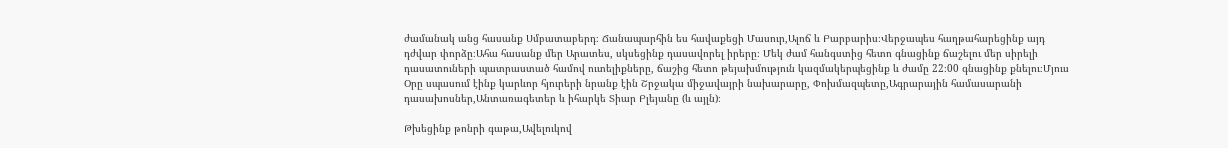ժամանակ անց հասանք Սմբատաբերդ։ Ճանապարհին ես հավաքեցի Մասուր,Ալոճ և Բարբարիս։Վերջապես հաղթահարեցինք այդ դժվար փորձը։Ահա հասանք մեր Արատես, սկսեցինք դասավորել իրերը։ Մեկ ժամ հանգստից հետո գնացինք ճաշելու մեր սիրելի դասատուների պատրաստած համով ուտելիքները, ճաշից հետո թեյախմություն կազմակերպեցինք և ժամը 22։00 գնացինք քնելու։Մյուս Օրը սպասում էինք կարևոր հյուրերի նրանք էին Շրջակա միջավայրի նախարարը, Փոխմազպետը,Ագրարային համասարանի դասախոսներ,Անտառագետեր և իհարկե Տիար Բլեյանը (և այլն)։

Թխեցինք թոնրի գաթա,Ավելուկով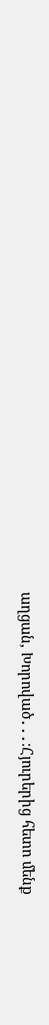աղցան, Խորոված․․․։Հյուրերից հետո մենք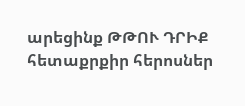արեցինք ԹԹՈՒ ԴՐԻՔ հետաքրքիր հերոսներ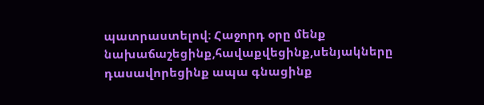պատրաստելով։ Հաջորդ օրը մենք նախաճաշեցինք,հավաքվեցինք,սենյակները դասավորեցինք ապա գնացինք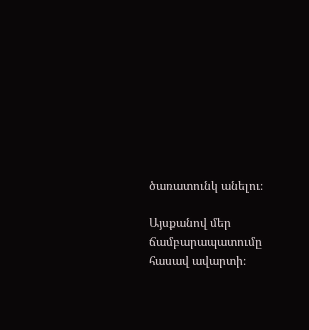ծառատունկ անելու։

Այսքանով մեր ճամբարապատումը հասավ ավարտի։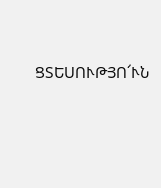ՑՏԵՍՈՒԹՅՈ՜ՒՆ